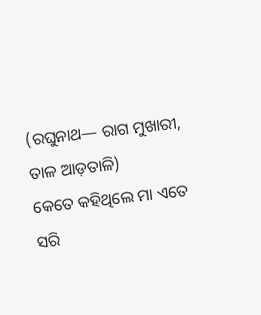(ରଘୁନାଥ— ରାଗ ମୁଖାରୀ, ତାଳ ଆଡ଼ତାଳି)
କେତେ କହିଥିଲେ ମା ଏତେ ସରି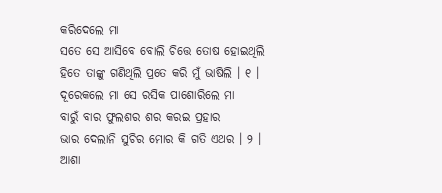କରିଦେଲେ ମା
ସତେ ସେ ଆସିବେ ବୋଲି ଚିତ୍ତେ ତୋଷ ହୋଇଥିଲି
ହିତେ ତାଙ୍କୁ ଗଣିଥିଲି ପ୍ରତେ କରି ମୁଁ ଭାଷିଲି । ୧ ।
ଦୂରେକଲେ ମା ସେ ରସିକ ପାଶୋରିଲେ ମା
ବାରୁଁ ବାର ଫୁଲଶର ଶର କରଇ ପ୍ରହାର
ଭାର ଦେଲାନି ସୁଚିର ମୋର କି ଗତି ଏଥର । ୨ ।
ଆଶା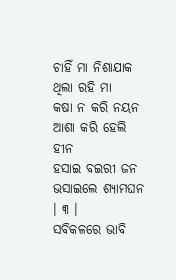ଚାହିଁ ମା ନିଶାଯାକ ଥିଲା ରହି ମା
କଷା ନ କରି ନୟନ ଆଶା କରି ହେଲି ହୀନ
ହସାଇ ବଇରୀ ଜନ ଭସାଇଲେ ଶ୍ୟାମଘନ । ୩ ।
ସବିକଳରେ ଭାବି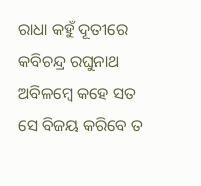ରାଧା କହୁଁ ଦୂତୀରେ
କବିଚନ୍ଦ୍ର ରଘୁନାଥ ଅବିଳମ୍ବେ କହେ ସତ
ସେ ବିଜୟ କରିବେ ତ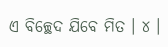ଏ ବିଚ୍ଛେଦ ଯିବେ ମିତ । ୪ ।